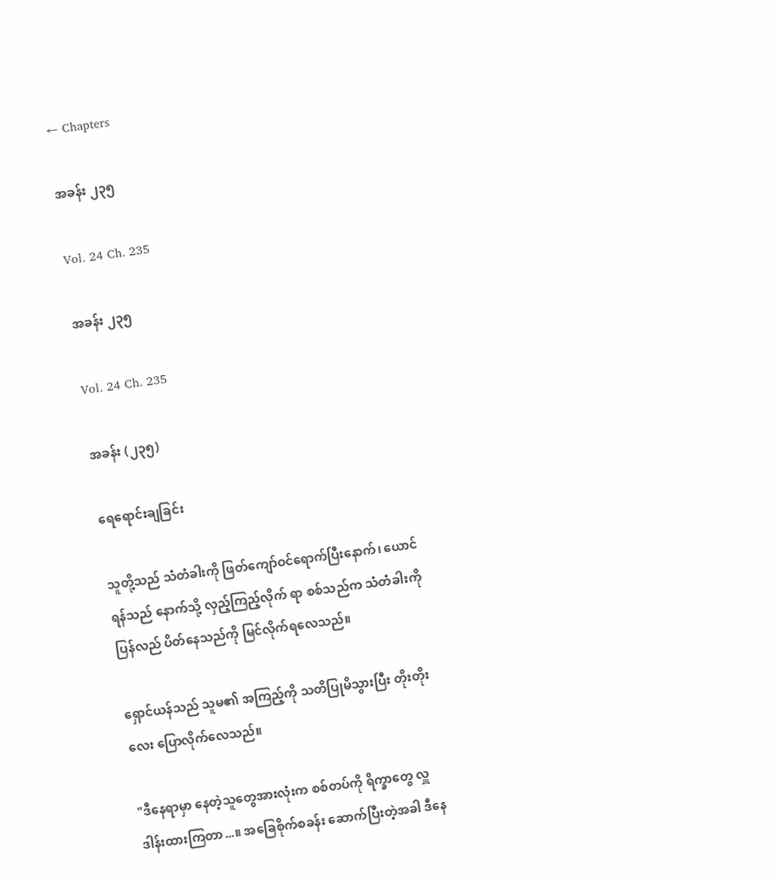← Chapters

အခန်း ၂၃၅

Vol. 24 Ch. 235

အခန်း ၂၃၅

Vol. 24 Ch. 235

အခန်း (၂၃၅)

ရေရောင်းချခြင်း

သူတို့သည် သံတံခါးကို ဖြတ်ကျော်ဝင်ရောက်ပြီးနောက်၊ ယောင်ရန်သည် နောက်သို့ လှည့်ကြည့်လိုက် ရာ စစ်သည်က သံတံခါးကို ပြန်လည် ပိတ်နေသည်ကို မြင်လိုက်ရလေသည်။

ရှောင်ယန်သည် သူမ၏ အကြည့်ကို သတိပြုမိသွားပြီး တိုးတိုးလေး ပြောလိုက်လေသည်။

"ဒီနေရာမှာ နေတဲ့သူတွေအားလုံးက စစ်တပ်ကို ရိက္ခာတွေ လှူဒါန်းထားကြတာ...။ အခြေစိုက်စခန်း ဆောက်ပြီးတဲ့အခါ ဒီနေ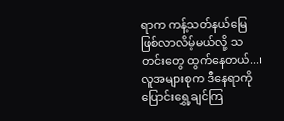ရာက ကန့်သတ်နယ်မြေ ဖြစ်လာလိမ့်မယ်လို့ သတင်းတွေ ထွက်နေတယ်...၊ လူအများစုက ဒီနေရာကို ပြောင်းရွှေ့ချင်ကြ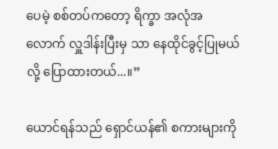ပေမဲ့ စစ်တပ်ကတော့ ရိက္ခာ အလုံအလောက် လှူဒါန်းပြီးမှ သာ နေထိုင်ခွင့်ပြုမယ်လို့ ပြောထားတယ်...။”

ယောင်ရန်သည် ရှောင်ယန်၏ စကားများကို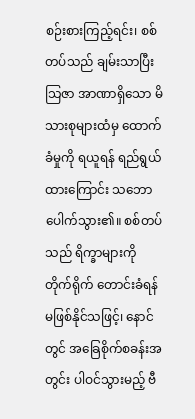စဉ်းစားကြည့်ရင်း၊ စစ်တပ်သည် ချမ်းသာပြီး သြဇာ အာဏာရှိသော မိသားစုများထံမှ ထောက်ခံမှုကို ရယူရန် ရည်ရွယ်ထားကြောင်း သဘောပေါက်သွား၏။ စစ်တပ်သည် ရိက္ခာများကို တိုက်ရိုက် တောင်းခံရန် မဖြစ်နိုင်သဖြင့်၊ နောင်တွင် အခြေစိုက်စခန်းအတွင်း ပါဝင်သွားမည့် ဗီ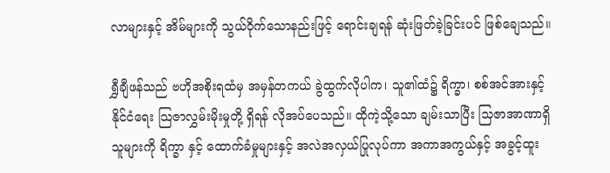လာများနှင့် အိမ်များကို သွယ်ဝိုက်သောနည်းဖြင့် ရောင်းချရန် ဆုံးဖြတ်ခဲ့ခြင်းပင် ဖြစ်ချေသည်။

ရွှီချီဖန်သည် ဗဟိုအစိုးရထံမှ အမှန်တကယ် ခွဲထွက်လိုပါက၊ သူ၏ထံ၌ ရိက္ခာ၊ စစ်အင်အားနှင့် နိုင်ငံရေး သြဇာလွှမ်းမိုးမှုတို့ ရှိရန် လိုအပ်ပေသည်။ ထိုကဲ့သို့သော ချမ်းသာပြီး သြဇာအာဏာရှိသူများကို ရိက္ခာ နှင့် ထောက်ခံမှုများနှင့် အလဲအလှယ်ပြုလုပ်ကာ အကာအကွယ်နှင့် အခွင့်ထူး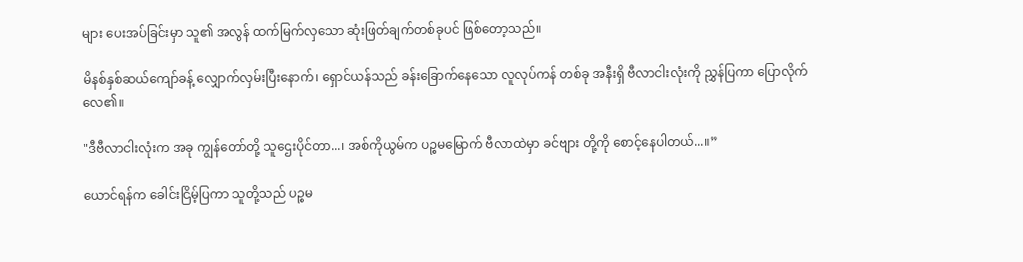များ ပေးအပ်ခြင်းမှာ သူ၏ အလွန် ထက်မြက်လှသော ဆုံးဖြတ်ချက်တစ်ခုပင် ဖြစ်တော့သည်။

မိနစ်နှစ်ဆယ်ကျော်ခန့် လျှောက်လှမ်းပြီးနောက်၊ ရှောင်ယန်သည် ခန်းခြောက်နေသော လူလုပ်ကန် တစ်ခု အနီးရှိ ဗီလာငါးလုံးကို ညွှန်ပြကာ ပြောလိုက်လေ၏။

"ဒီဗီလာငါးလုံးက အခု ကျွန်တော်တို့ သူဌေးပိုင်တာ...၊ အစ်ကိုယွမ်က ပဉ္စမမြောက် ဗီလာထဲမှာ ခင်ဗျား တို့ကို စောင့်နေပါတယ်...။”

ယောင်ရန်က ခေါင်းငြိမ့်ပြကာ သူတို့သည် ပဉ္စမ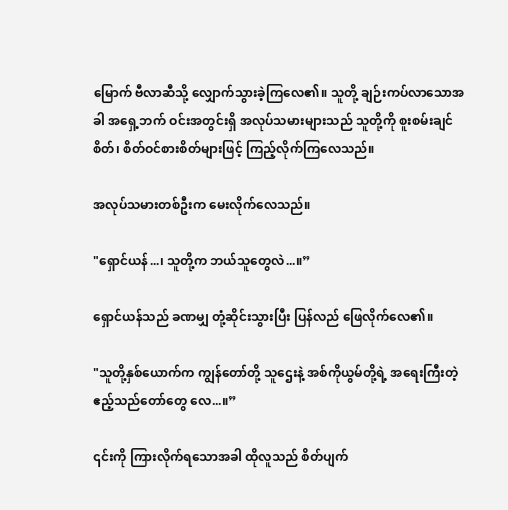မြောက် ဗီလာဆီသို့ လျှောက်သွားခဲ့ကြလေ၏။ သူတို့ ချဉ်းကပ်လာသောအခါ အရှေ့ဘက် ဝင်းအတွင်းရှိ အလုပ်သမားများသည် သူတို့ကို စူးစမ်းချင်စိတ်၊ စိတ်ဝင်စားစိတ်များဖြင့် ကြည့်လိုက်ကြလေသည်။

အလုပ်သမားတစ်ဦးက မေးလိုက်လေသည်။

"ရှောင်ယန်...၊ သူတို့က ဘယ်သူတွေလဲ...။”

ရှောင်ယန်သည် ခဏမျှ တုံ့ဆိုင်းသွားပြီး ပြန်လည် ဖြေလိုက်လေ၏။

"သူတို့နှစ်ယောက်က ကျွန်တော်တို့ သူဌေးနဲ့ အစ်ကိုယွမ်တို့ရဲ့ အရေးကြီးတဲ့ ဧည့်သည်တော်တွေ လေ...။”

၎င်းကို ကြားလိုက်ရသောအခါ ထိုလူသည် စိတ်ပျက်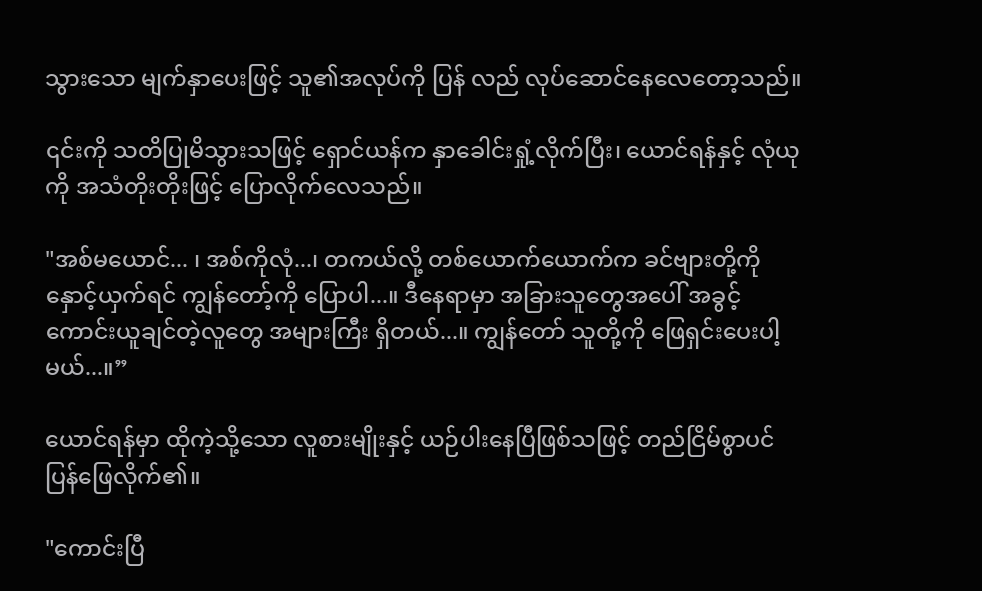သွားသော မျက်နှာပေးဖြင့် သူ၏အလုပ်ကို ပြန် လည် လုပ်ဆောင်နေလေတော့သည်။

၎င်းကို သတိပြုမိသွားသဖြင့် ရှောင်ယန်က နှာခေါင်းရှုံ့လိုက်ပြီး၊ ယောင်ရန်နှင့် လုံယုကို အသံတိုးတိုးဖြင့် ပြောလိုက်လေသည်။

"အစ်မယောင်... ၊ အစ်ကိုလုံ...၊ တကယ်လို့ တစ်ယောက်ယောက်က ခင်ဗျားတို့ကို နှောင့်ယှက်ရင် ကျွန်တော့်ကို ပြောပါ...။ ဒီနေရာမှာ အခြားသူတွေအပေါ် အခွင့်ကောင်းယူချင်တဲ့လူတွေ အများကြီး ရှိတယ်...။ ကျွန်တော် သူတို့ကို ဖြေရှင်းပေးပါ့မယ်...။”

ယောင်ရန်မှာ ထိုကဲ့သို့သော လူစားမျိုးနှင့် ယဉ်ပါးနေပြီဖြစ်သဖြင့် တည်ငြိမ်စွာပင် ပြန်ဖြေလိုက်၏။

"ကောင်းပြီ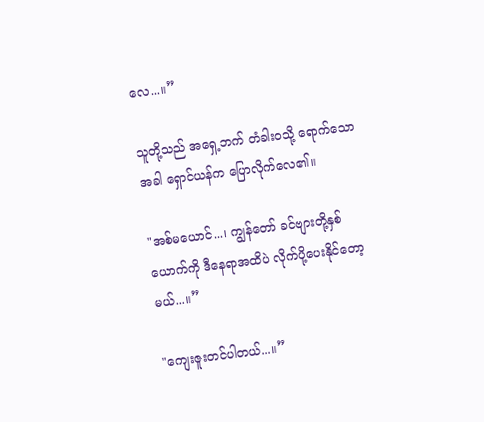လေ...။”

သူတို့သည် အရှေ့ဘက် တံခါးဝသို့ ရောက်သောအခါ ရှောင်ယန်က ပြောလိုက်လေ၏။

"အစ်မယောင်...၊ ကျွန်တော် ခင်ဗျားတို့နှစ်ယောက်ကို ဒီနေရာအထိပဲ လိုက်ပို့ပေးနိုင်တော့မယ်...။”

"ကျေးဇူးတင်ပါတယ်...။”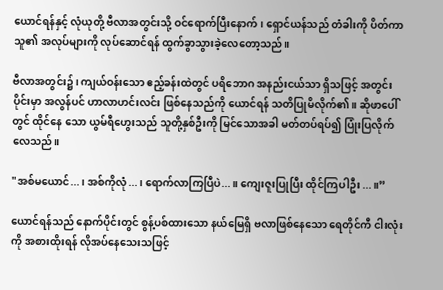ယောင်ရန်နှင့် လုံယုတို့ ဗီလာအတွင်းသို့ ဝင်ရောက်ပြီးနောက်၊ ရှောင်ယန်သည် တံခါးကို ပိတ်ကာ သူ၏ အလုပ်များကို လုပ်ဆောင်ရန် ထွက်ခွာသွားခဲ့လေတော့သည်။

ဗီလာအတွင်း၌၊ ကျယ်ဝန်းသော ဧည့်ခန်းထဲတွင် ပရိဘောဂ အနည်းငယ်သာ ရှိသဖြင့် အတွင်းပိုင်းမှာ အလွန်ပင် ဟာလာဟင်းလင်း ဖြစ်နေသည်ကို ယောင်ရန် သတိပြုမိလိုက်၏။ ဆိုဖာပေါ်တွင် ထိုင်နေ သော ယွမ်ရီဟွေးသည် သူတို့နှစ်ဦးကို မြင်သောအခါ မတ်တပ်ရပ်၍ ပြုံးပြလိုက်လေသည်။

"အစ်မယောင်...၊ အစ်ကိုလုံ...၊ ရောက်လာကြပြီပဲ...။ ကျေးဇူးပြုပြီး ထိုင်ကြပါဦး...။”

ယောင်ရန်သည် နောက်ပိုင်းတွင် စွန့်ပစ်ထားသော နယ်မြေရှိ ဗလာဖြစ်နေသော ရေတိုင်ကီ ငါးလုံးကို အစားထိုးရန် လိုအပ်နေသေးသဖြင့်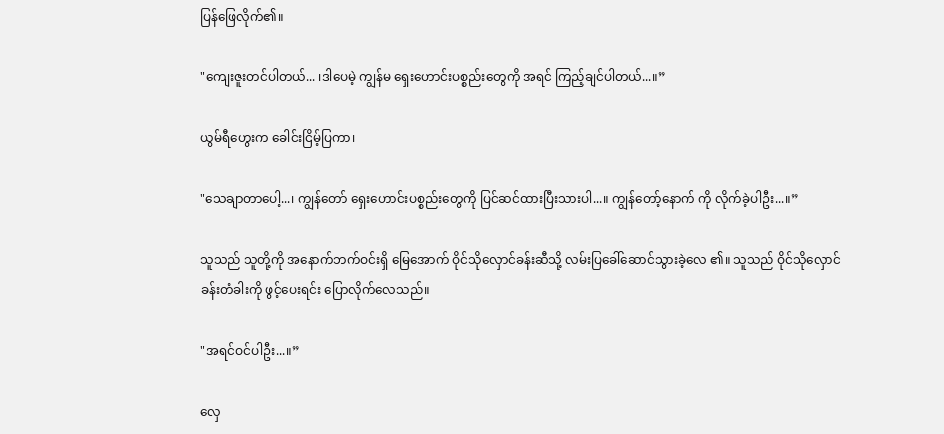ပြန်ဖြေလိုက်၏။

"ကျေးဇူးတင်ပါတယ်... ၊ဒါပေမဲ့ ကျွန်မ ရှေးဟောင်းပစ္စည်းတွေကို အရင် ကြည့်ချင်ပါတယ်...။”

ယွမ်ရီဟွေးက ခေါင်းငြိမ့်ပြကာ၊

"သေချာတာပေါ့...၊ ကျွန်တော် ရှေးဟောင်းပစ္စည်းတွေကို ပြင်ဆင်ထားပြီးသားပါ...။ ကျွန်တော့်နောက် ကို လိုက်ခဲ့ပါဦး...။”

သူသည် သူတို့ကို အနောက်ဘက်ဝင်းရှိ မြေအောက် ဝိုင်သိုလှောင်ခန်းဆီသို့ လမ်းပြခေါ်ဆောင်သွားခဲ့လေ ၏။ သူသည် ဝိုင်သိုလှောင်ခန်းတံခါးကို ဖွင့်ပေးရင်း ပြောလိုက်လေသည်။

"အရင်ဝင်ပါဦး...။”

လှေ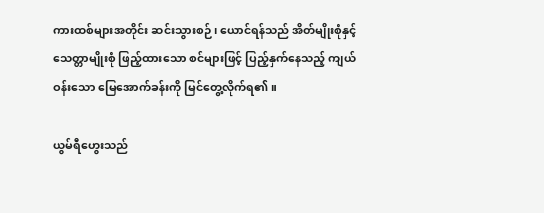ကားထစ်များအတိုင်း ဆင်းသွားစဉ်၊ ယောင်ရန်သည် အိတ်မျိုးစုံနှင့် သေတ္တာမျိုးစုံ ဖြည့်ထားသော စင်များဖြင့် ပြည့်နှက်နေသည့် ကျယ်ဝန်းသော မြေအောက်ခန်းကို မြင်တွေ့လိုက်ရ၏။

ယွမ်ရီဟွေးသည်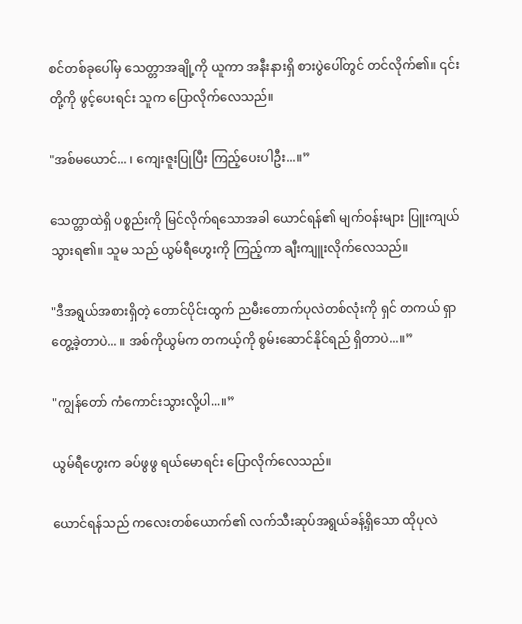စင်တစ်ခုပေါ်မှ သေတ္တာအချို့ကို ယူကာ အနီးနားရှိ စားပွဲပေါ်တွင် တင်လိုက်၏။ ၎င်း တို့ကို ဖွင့်ပေးရင်း သူက ပြောလိုက်လေသည်။

"အစ်မယောင်... ၊ ကျေးဇူးပြုပြီး ကြည့်ပေးပါဦး...။”

သေတ္တာထဲရှိ ပစ္စည်းကို မြင်လိုက်ရသောအခါ ယောင်ရန်၏ မျက်ဝန်းများ ပြူးကျယ်သွားရ၏။ သူမ သည် ယွမ်ရီဟွေးကို ကြည့်ကာ ချီးကျူးလိုက်လေသည်။

"ဒီအရွယ်အစားရှိတဲ့ တောင်ပိုင်းထွက် ညမီးတောက်ပုလဲတစ်လုံးကို ရှင် တကယ် ရှာတွေ့ခဲ့တာပဲ... ။ အစ်ကိုယွမ်က တကယ့်ကို စွမ်းဆောင်နိုင်ရည် ရှိတာပဲ...။”

"ကျွန်တော် ကံကောင်းသွားလို့ပါ...။”

ယွမ်ရီဟွေးက ခပ်ဖွဖွ ရယ်မောရင်း ပြောလိုက်လေသည်။

ယောင်ရန်သည် ကလေးတစ်ယောက်၏ လက်သီးဆုပ်အရွယ်ခန့်ရှိသော ထိုပုလဲ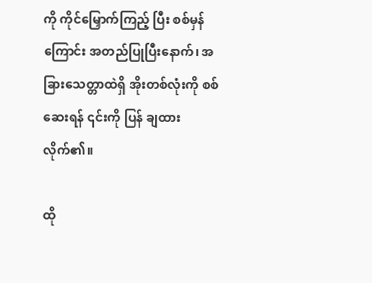ကို ကိုင်မြှောက်ကြည့် ပြီး စစ်မှန်ကြောင်း အတည်ပြုပြီးနောက်၊ အခြားသေတ္တာထဲရှိ အိုးတစ်လုံးကို စစ်ဆေးရန် ၎င်းကို ပြန် ချထားလိုက်၏။

ထို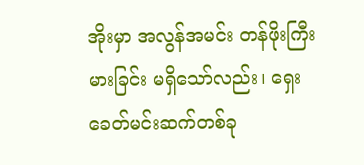အိုးမှာ အလွန်အမင်း တန်ဖိုးကြီးမားခြင်း မရှိသော်လည်း၊ ရှေးခေတ်မင်းဆက်တစ်ခု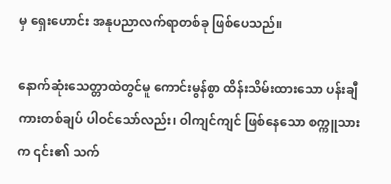မှ ရှေးဟောင်း အနုပညာလက်ရာတစ်ခု ဖြစ်ပေသည်။

နောက်ဆုံးသေတ္တာထဲတွင်မူ ကောင်းမွန်စွာ ထိန်းသိမ်းထားသော ပန်းချီကားတစ်ချပ် ပါဝင်သော်လည်း၊ ဝါကျင်ကျင် ဖြစ်နေသော စက္ကူသားက ၎င်း၏ သက်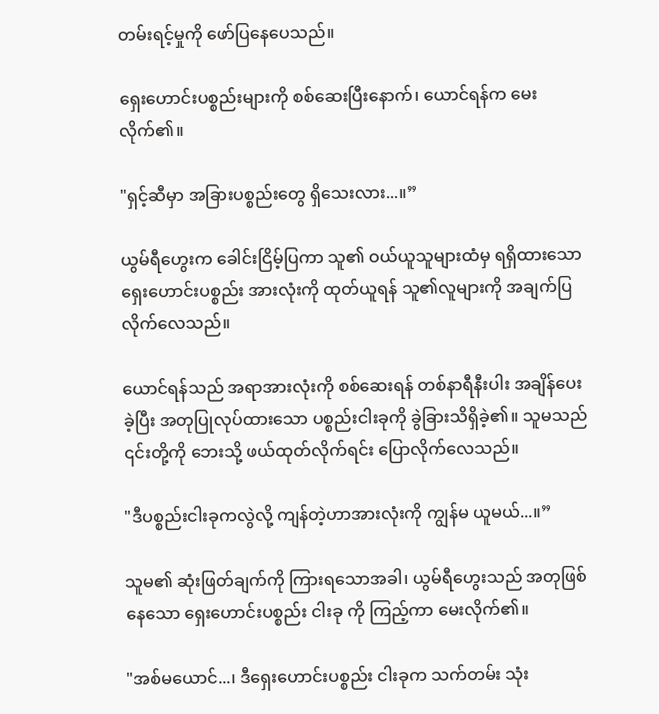တမ်းရင့်မှုကို ဖော်ပြနေပေသည်။

ရှေးဟောင်းပစ္စည်းများကို စစ်ဆေးပြီးနောက်၊ ယောင်ရန်က မေးလိုက်၏။

"ရှင့်ဆီမှာ အခြားပစ္စည်းတွေ ရှိသေးလား...။”

ယွမ်ရီဟွေးက ခေါင်းငြိမ့်ပြကာ သူ၏ ဝယ်ယူသူများထံမှ ရရှိထားသော ရှေးဟောင်းပစ္စည်း အားလုံးကို ထုတ်ယူရန် သူ၏လူများကို အချက်ပြလိုက်လေသည်။

ယောင်ရန်သည် အရာအားလုံးကို စစ်ဆေးရန် တစ်နာရီနီးပါး အချိန်ပေးခဲ့ပြီး အတုပြုလုပ်ထားသော ပစ္စည်းငါးခုကို ခွဲခြားသိရှိခဲ့၏။ သူမသည် ၎င်းတို့ကို ဘေးသို့ ဖယ်ထုတ်လိုက်ရင်း ပြောလိုက်လေသည်။

"ဒီပစ္စည်းငါးခုကလွဲလို့ ကျန်တဲ့ဟာအားလုံးကို ကျွန်မ ယူမယ်...။”

သူမ၏ ဆုံးဖြတ်ချက်ကို ကြားရသောအခါ၊ ယွမ်ရီဟွေးသည် အတုဖြစ်နေသော ရှေးဟောင်းပစ္စည်း ငါးခု ကို ကြည့်ကာ မေးလိုက်၏။

"အစ်မယောင်...၊ ဒီရှေးဟောင်းပစ္စည်း ငါးခုက သက်တမ်း သုံး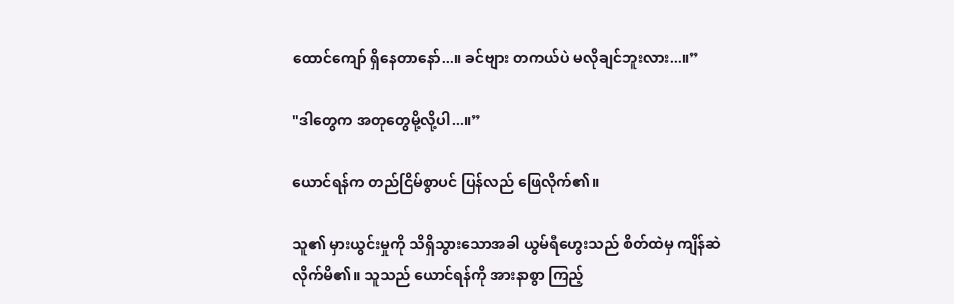ထောင်ကျော် ရှိနေတာနော်...။ ခင်ဗျား တကယ်ပဲ မလိုချင်ဘူးလား...။”

"ဒါတွေက အတုတွေမို့လို့ပါ...။”

ယောင်ရန်က တည်ငြိမ်စွာပင် ပြန်လည် ဖြေလိုက်၏။

သူ၏ မှားယွင်းမှုကို သိရှိသွားသောအခါ ယွမ်ရီဟွေးသည် စိတ်ထဲမှ ကျိန်ဆဲလိုက်မိ၏။ သူသည် ယောင်ရန်ကို အားနာစွာ ကြည့်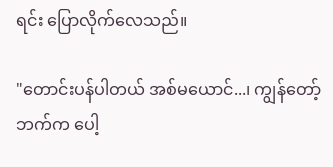ရင်း ပြောလိုက်လေသည်။

"တောင်းပန်ပါတယ် အစ်မယောင်...၊ ကျွန်တော့်ဘက်က ပေါ့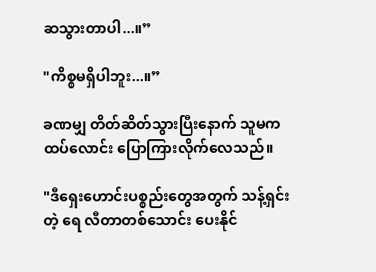ဆသွားတာပါ...။”

"ကိစ္စမရှိပါဘူး...။”

ခဏမျှ တိတ်ဆိတ်သွားပြီးနောက် သူမက ထပ်လောင်း ပြောကြားလိုက်လေသည်။

"ဒီရှေးဟောင်းပစ္စည်းတွေအတွက် သန့်ရှင်းတဲ့ ရေ လီတာတစ်သောင်း ပေးနိုင်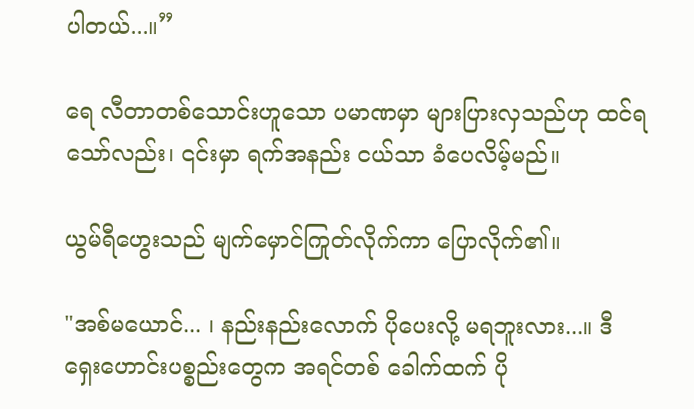ပါတယ်...။”

ရေ လီတာတစ်သောင်းဟူသော ပမာဏမှာ များပြားလှသည်ဟု ထင်ရသော်လည်း၊ ၎င်းမှာ ရက်အနည်း ငယ်သာ ခံပေလိမ့်မည်။

ယွမ်ရီဟွေးသည် မျက်မှောင်ကြုတ်လိုက်ကာ ပြောလိုက်၏။

"အစ်မယောင်... ၊ နည်းနည်းလောက် ပိုပေးလို့ မရဘူးလား...။ ဒီရှေးဟောင်းပစ္စည်းတွေက အရင်တစ် ခေါက်ထက် ပို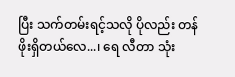ပြီး သက်တမ်းရင့်သလို ပိုလည်း တန်ဖိုးရှိတယ်လေ...၊ ရေ လီတာ သုံး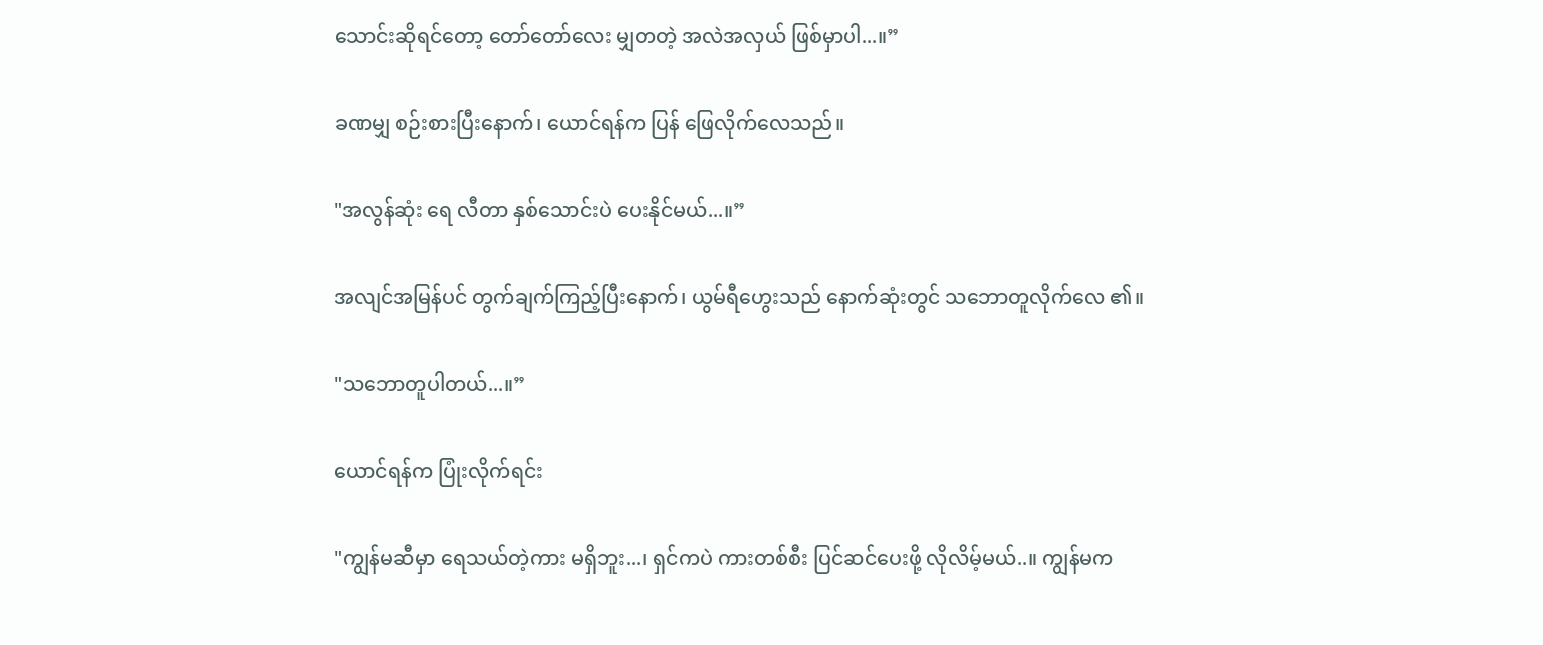သောင်းဆိုရင်တော့ တော်တော်လေး မျှတတဲ့ အလဲအလှယ် ဖြစ်မှာပါ...။”

ခဏမျှ စဉ်းစားပြီးနောက်၊ ယောင်ရန်က ပြန် ဖြေလိုက်လေသည်။

"အလွန်ဆုံး ရေ လီတာ နှစ်သောင်းပဲ ပေးနိုင်မယ်...။”

အလျင်အမြန်ပင် တွက်ချက်ကြည့်ပြီးနောက်၊ ယွမ်ရီဟွေးသည် နောက်ဆုံးတွင် သဘောတူလိုက်လေ ၏။

"သဘောတူပါတယ်...။”

ယောင်ရန်က ပြုံးလိုက်ရင်း

"ကျွန်မဆီမှာ ရေသယ်တဲ့ကား မရှိဘူး...၊ ရှင်ကပဲ ကားတစ်စီး ပြင်ဆင်ပေးဖို့ လိုလိမ့်မယ်..။ ကျွန်မက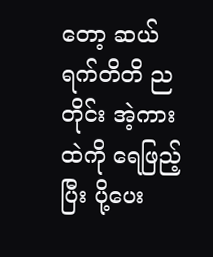တော့ ဆယ်ရက်တိတိ ညတိုင်း အဲ့ကားထဲကို ရေဖြည့်ပြီး ပို့ပေး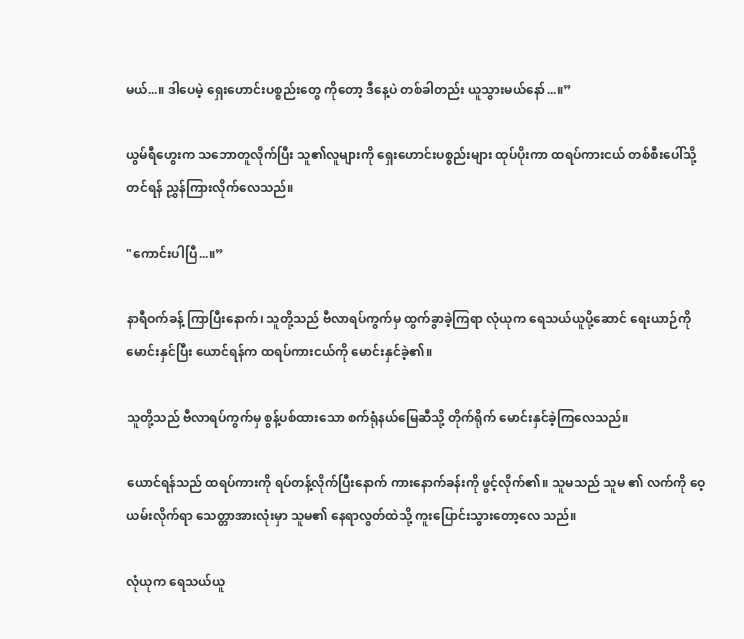မယ်...။ ဒါပေမဲ့ ရှေးဟောင်းပစ္စည်းတွေ ကိုတော့ ဒီနေ့ပဲ တစ်ခါတည်း ယူသွားမယ်နော်...။”

ယွမ်ရီဟွေးက သဘောတူလိုက်ပြီး သူ၏လူများကို ရှေးဟောင်းပစ္စည်းများ ထုပ်ပိုးကာ ထရပ်ကားငယ် တစ်စီးပေါ်သို့ တင်ရန် ညွှန်ကြားလိုက်လေသည်။

"ကောင်းပါပြီ...။”

နာရီဝက်ခန့် ကြာပြီးနောက်၊ သူတို့သည် ဗီလာရပ်ကွက်မှ ထွက်ခွာခဲ့ကြရာ လုံယုက ရေသယ်ယူပို့ဆောင် ရေးယာဉ်ကို မောင်းနှင်ပြီး ယောင်ရန်က ထရပ်ကားငယ်ကို မောင်းနှင်ခဲ့၏။

သူတို့သည် ဗီလာရပ်ကွက်မှ စွန့်ပစ်ထားသော စက်ရုံနယ်မြေဆီသို့ တိုက်ရိုက် မောင်းနှင်ခဲ့ကြလေသည်။

ယောင်ရန်သည် ထရပ်ကားကို ရပ်တန့်လိုက်ပြီးနောက် ကားနောက်ခန်းကို ဖွင့်လိုက်၏။ သူမသည် သူမ ၏ လက်ကို ဝေ့ယမ်းလိုက်ရာ သေတ္တာအားလုံးမှာ သူမ၏ နေရာလွတ်ထဲသို့ ကူးပြောင်းသွားတော့လေ သည်။

လုံယုက ရေသယ်ယူ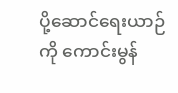ပို့ဆောင်ရေးယာဉ်ကို ကောင်းမွန်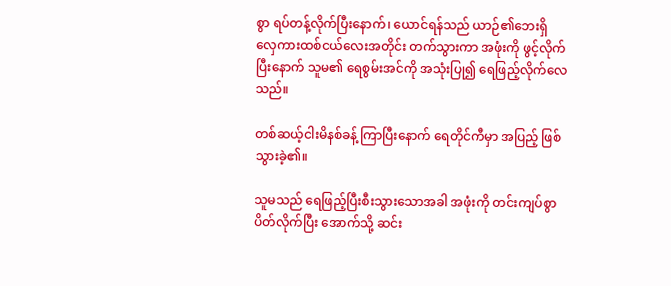စွာ ရပ်တန့်လိုက်ပြီးနောက်၊ ယောင်ရန်သည် ယာဉ်၏ဘေးရှိ လှေကားထစ်ငယ်လေးအတိုင်း တက်သွားကာ အဖုံးကို ဖွင့်လိုက်ပြီးနောက် သူမ၏ ရေစွမ်းအင်ကို အသုံးပြု၍ ရေဖြည့်လိုက်လေသည်။

တစ်ဆယ့်ငါးမိနစ်ခန့် ကြာပြီးနောက် ရေတိုင်ကီမှာ အပြည့် ဖြစ်သွားခဲ့၏။

သူမသည် ရေဖြည့်ပြီးစီးသွားသောအခါ အဖုံးကို တင်းကျပ်စွာ ပိတ်လိုက်ပြီး အောက်သို့ ဆင်း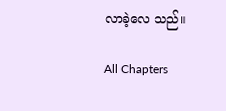လာခဲ့လေ သည်။

All Chapters